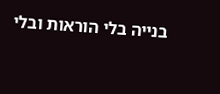בנייה בלי הוראות ובלי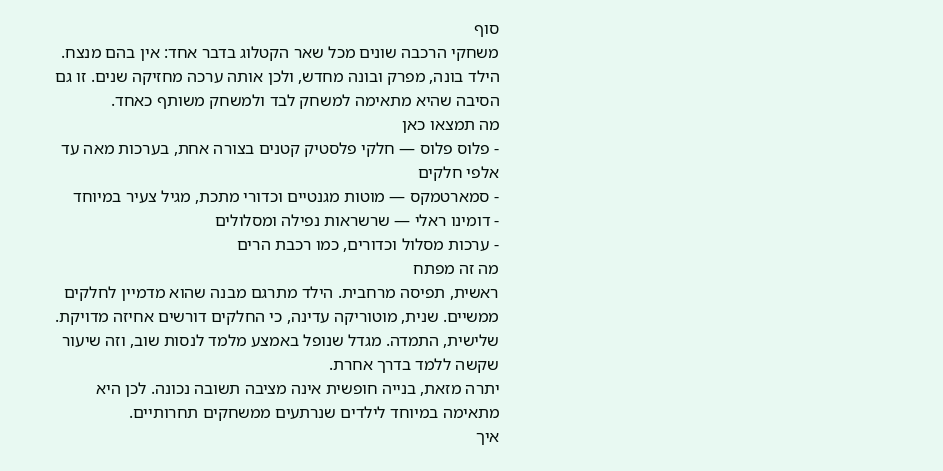סוף
משחקי הרכבה שונים מכל שאר הקטלוג בדבר אחד: אין בהם מנצח. הילד בונה, מפרק ובונה מחדש, ולכן אותה ערכה מחזיקה שנים. זו גם הסיבה שהיא מתאימה למשחק לבד ולמשחק משותף כאחד.
מה תמצאו כאן
- פלוס פלוס — חלקי פלסטיק קטנים בצורה אחת, בערכות מאה עד אלפי חלקים
- סמארטמקס — מוטות מגנטיים וכדורי מתכת, מגיל צעיר במיוחד
- דומינו ראלי — שרשראות נפילה ומסלולים
- ערכות מסלול וכדורים, כמו רכבת הרים
מה זה מפתח
ראשית, תפיסה מרחבית. הילד מתרגם מבנה שהוא מדמיין לחלקים ממשיים. שנית, מוטוריקה עדינה, כי החלקים דורשים אחיזה מדויקת. שלישית, התמדה. מגדל שנופל באמצע מלמד לנסות שוב, וזה שיעור שקשה ללמד בדרך אחרת.
יתרה מזאת, בנייה חופשית אינה מציבה תשובה נכונה. לכן היא מתאימה במיוחד לילדים שנרתעים ממשחקים תחרותיים.
איך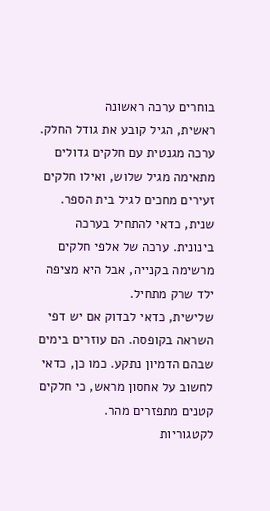בוחרים ערכה ראשונה
ראשית, הגיל קובע את גודל החלק. ערכה מגנטית עם חלקים גדולים מתאימה מגיל שלוש, ואילו חלקים זעירים מחכים לגיל בית הספר. שנית, כדאי להתחיל בערכה בינונית. ערכה של אלפי חלקים מרשימה בקנייה, אבל היא מציפה ילד שרק מתחיל.
שלישית, כדאי לבדוק אם יש דפי השראה בקופסה. הם עוזרים בימים שבהם הדמיון נתקע. כמו כן, כדאי לחשוב על אחסון מראש, כי חלקים קטנים מתפזרים מהר.
לקטגוריות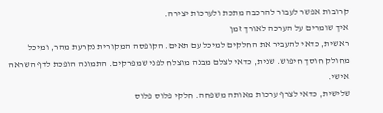קרובות אפשר לעבור להרכבה מתכת ולערכות יצירה.
איך שומרים על הערכה לאורך זמן
ראשית, כדאי להעביר את החלקים למיכל עם תאים. הקופסה המקורית נקרעת מהר, ומיכל מחולק חוסך חיפוש. שנית, כדאי לצלם מבנה מוצלח לפני שמפרקים. התמונה הופכת לדף השראה אישי.
שלישית, כדאי לצרף ערכות מאותה משפחה. חלקי פלוס פלוס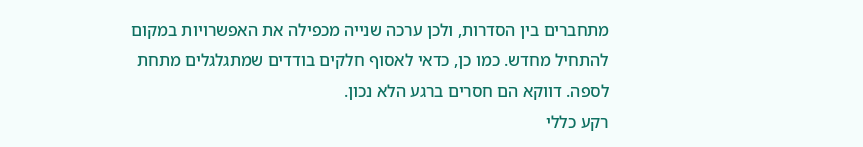מתחברים בין הסדרות, ולכן ערכה שנייה מכפילה את האפשרויות במקום להתחיל מחדש. כמו כן, כדאי לאסוף חלקים בודדים שמתגלגלים מתחת לספה. דווקא הם חסרים ברגע הלא נכון.
רקע כללי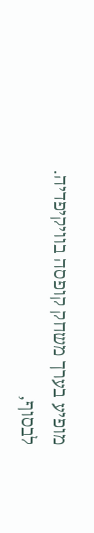מופיע בערך משחק קופסה בוויקיפדיה.
לבסוף,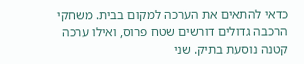כדאי להתאים את הערכה למקום בבית. משחקי הרכבה גדולים דורשים שטח פרוס, ואילו ערכה קטנה נוסעת בתיק. שני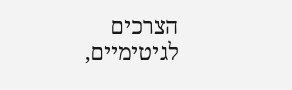הצרכים לגיטימיים,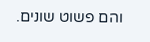והם פשוט שונים.